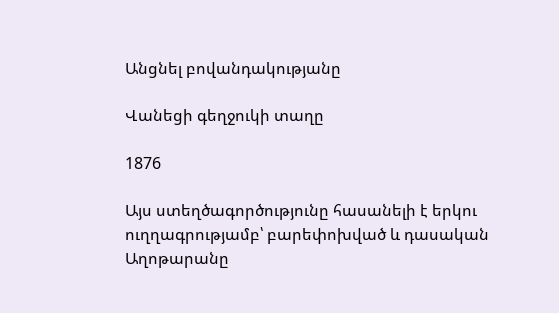Անցնել բովանդակությանը

Վանեցի գեղջուկի տաղը

1876

Այս ստեղծագործությունը հասանելի է երկու ուղղագրությամբ՝ բարեփոխված և դասական
Աղոթարանը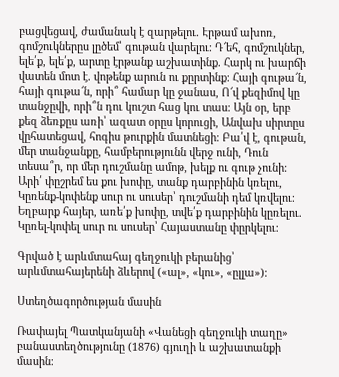բացվեցավ, ժամանակ է զարթելու. Էրթամ ախոռ, գոմշուկներըս լըծեմ՝ գութան վարելու։ Դ՜եհ, գոմշուկներ, ելե՛ք, ելե՛ք, արտը էրթանք աշխատինք. Հարկ ու խարճի վատեն մոտ է. վոթենք արուն ու քըրտինք։ Հայի գութա՜ն, հայի գութա՜ն, որի՞ համար կը ջանաս, Ո՜վ քեզիմով կը տանջըվի, որի՞ն դու կուշտ հաց կու տաս։ Այն օր, երբ քեզ ձեռքըս առի՝ ազատ օրըս կորուցի, Անվախ սիրտըս վըհատեցավ, հոգիս թուրքին մատնեցի։ Բա՛վ է, գութան, մեր տանջանքը, համբերությունն վերջ ունի, Դուն տեսա՞ր, որ մեր դուշմանը ամոթ, խելք ու գութ չունի։ Արի՛ փըշրեմ ես քու խոփը, տանք դարբինին կռելու, Կըռենք-կոփենք սուր ու սուսեր՝ դուշմանի դեմ կռվելու։ Եղբարք հայեր, առե՛ք խոփը, տվե՛ք դարբինին կըռելու. Կըռել-կոփել սուր ու սուսեր՝ Հայաստանը փըրկելու։

Գրված է արևմտահայ գեղջուկի բերանից՝ արևմտահայերենի ձևերով («ալ», «կու», «ըլլա»)։

Ստեղծագործության մասին

Ռափայել Պատկանյանի «Վանեցի գեղջուկի տաղը» բանաստեղծությունը (1876) գյուղի և աշխատանքի մասին։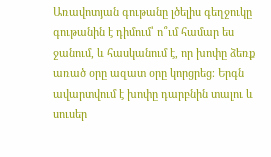Առավոտյան գութանը լծելիս գեղջուկը գութանին է դիմում՝ ո՞ւմ համար ես ջանում, և հասկանում է, որ խոփը ձեռք առած օրը ազատ օրը կորցրեց։ Երգն ավարտվում է խոփը դարբնին տալու և սուսեր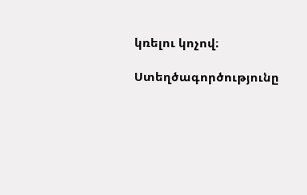կռելու կոչով։

Ստեղծագործությունը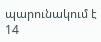պարունակում է 14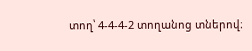տող՝ 4-4-4-2 տողանոց տներով։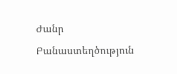Ժանր Բանաստեղծություն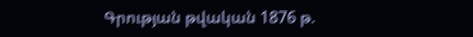Գրության թվական 1876 թ.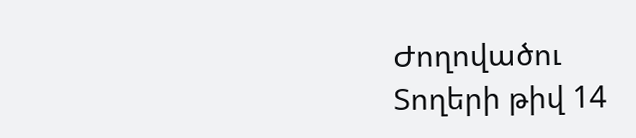Ժողովածու
Տողերի թիվ 14